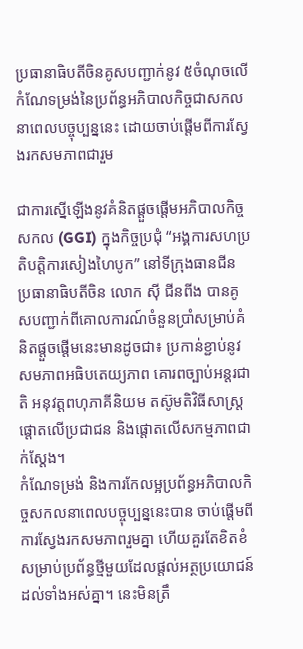ប្រធានាធិបតីចិនគូសបញ្ជាក់នូវ ៥ចំណុចលើកំណែទម្រង់នៃប្រព័ន្ធអភិបាលកិច្ចជាសកលនាពេលបច្ចុប្បន្ននេះ ដោយចាប់ផ្តើមពីការស្វែងរកសមភាពជារួម

ជាការស្នើឡើងនូវគំនិតផ្តួចផ្តើមអភិបាលកិច្ចសកល (GGI) ក្នុងកិច្ចប្រជុំ “អង្គការសហប្រតិបត្តិការសៀងហៃបូក” នៅទីក្រុងធានជីន ប្រធានាធិបតីចិន លោក ស៊ី ជីនពីង បានគូសបញ្ជាក់ពីគោលការណ៍ចំនួនប្រាំសម្រាប់គំនិតផ្តួចផ្តើមនេះមានដូចជា៖ ប្រកាន់ខ្ជាប់នូវសមភាពអធិបតេយ្យភាព គោរពច្បាប់អន្តរជាតិ អនុវត្តពហុភាគីនិយម តស៊ូមតិវិធីសាស្រ្តផ្តោតលើប្រជាជន និងផ្តោតលើសកម្មភាពជាក់ស្តែង។
កំណែទម្រង់ និងការកែលម្អប្រព័ន្ធអភិបាលកិច្ចសកលនាពេលបច្ចុប្បន្ននេះបាន ចាប់ផ្តើមពីការស្វែងរកសមភាពរួមគ្នា ហើយគួរតែខិតខំសម្រាប់ប្រព័ន្ធថ្មីមួយដែលផ្តល់អត្ថប្រយោជន៍ដល់ទាំងអស់គ្នា។ នេះមិនត្រឹ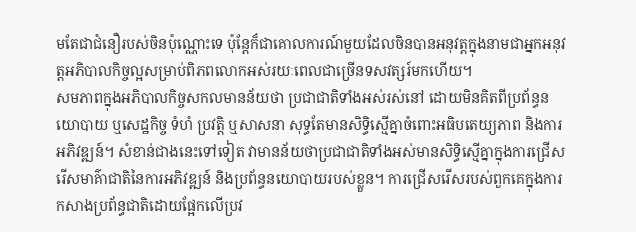មតែជាជំនឿរបស់ចិនប៉ុណ្ណោះទេ ប៉ុន្តែក៏ជាគោលការណ៍មួយដែលចិនបានអនុវត្តក្នុងនាមជាអ្នកអនុវត្តអភិបាលកិច្ចល្អសម្រាប់ពិភពលោកអស់រយៈពេលជាច្រើនទសវត្សរ៍មកហើយ។
សមភាពក្នុងអភិបាលកិច្ចសកលមានន័យថា ប្រជាជាតិទាំងអស់រស់នៅ ដោយមិនគិតពីប្រព័ន្ធនយោបាយ ឬសេដ្ឋកិច្ច ទំហំ ប្រវត្តិ ឬសាសនា សុទ្ធតែមានសិទ្ធិស្មើគ្នាចំពោះអធិបតេយ្យភាព និងការអភិវឌ្ឍន៍។ សំខាន់ជាងនេះទៅទៀត វាមានន័យថាប្រជាជាតិទាំងអស់មានសិទ្ធិស្មើគ្នាក្នុងការជ្រើសរើសមាគ៌ាជាតិនៃការអភិវឌ្ឍន៍ និងប្រព័ន្ធនយោបាយរបស់ខ្លួន។ ការជ្រើសរើសរបស់ពួកគេក្នុងការកសាងប្រព័ន្ធជាតិដោយផ្អែកលើប្រវ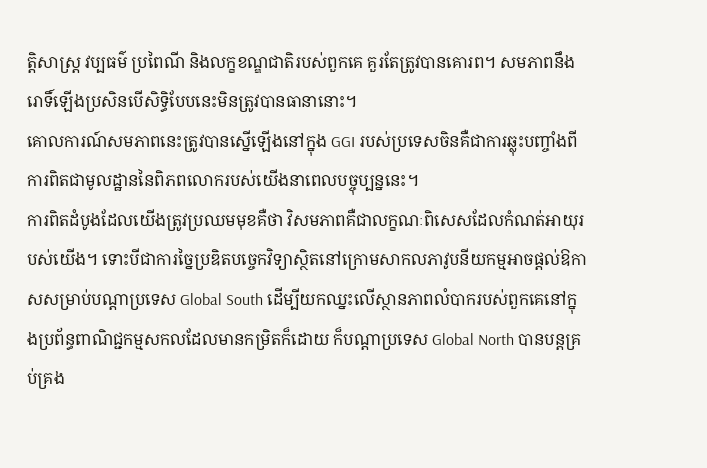ត្តិសាស្ត្រ វប្បធម៌ ប្រពៃណី និងលក្ខខណ្ឌជាតិរបស់ពួកគេ គួរតែត្រូវបានគោរព។ សមភាពនឹងរោទិ៍ឡើងប្រសិនបើសិទ្ធិបែបនេះមិនត្រូវបានធានានោះ។
គោលការណ៍សមភាពនេះត្រូវបានស្នើឡើងនៅក្នុង GGI របស់ប្រទេសចិនគឺជាការឆ្លុះបញ្ចាំងពីការពិតជាមូលដ្ឋាននៃពិភពលោករបស់យើងនាពេលបច្ចុប្បន្ននេះ។
ការពិតដំបូងដែលយើងត្រូវប្រឈមមុខគឺថា វិសមភាពគឺជាលក្ខណៈពិសេសដែលកំណត់អាយុរបស់យើង។ ទោះបីជាការច្នៃប្រឌិតបច្ចេកវិទ្យាស្ថិតនៅក្រោមសាកលភាវូបនីយកម្មអាចផ្តល់ឱកាសសម្រាប់បណ្តាប្រទេស Global South ដើម្បីយកឈ្នះលើស្ថានភាពលំបាករបស់ពួកគេនៅក្នុងប្រព័ន្ធពាណិជ្ជកម្មសកលដែលមានកម្រិតក៏ដោយ ក៏បណ្តាប្រទេស Global North បានបន្តគ្រប់គ្រង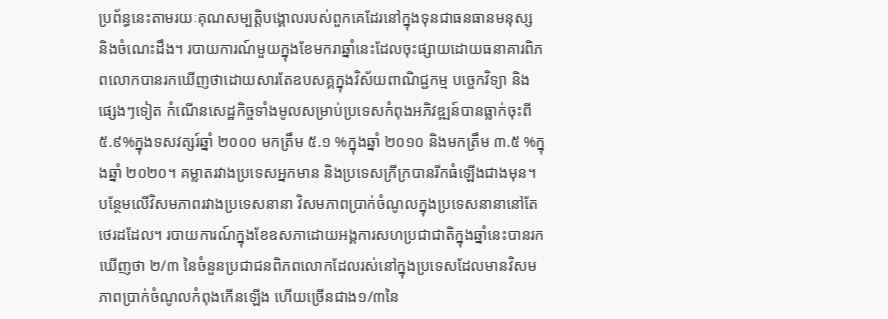ប្រព័ន្ធនេះតាមរយៈគុណសម្បត្តិបង្គោលរបស់ពួកគេដែរនៅក្នុងទុនជាធនធានមនុស្ស និងចំណេះដឹង។ របាយការណ៍មួយក្នុងខែមករាឆ្នាំនេះដែលចុះផ្សាយដោយធនាគារពិភពលោកបានរកឃើញថាដោយសារតែឧបសគ្គក្នុងវិស័យពាណិជ្ជកម្ម បច្ចេកវិទ្យា និងផ្សេងៗទៀត កំណើនសេដ្ឋកិច្ចទាំងមូលសម្រាប់ប្រទេសកំពុងអភិវឌ្ឍន៍បានធ្លាក់ចុះពី ៥.៩%ក្នុងទសវត្សរ៍ឆ្នាំ ២០០០ មកត្រឹម ៥.១ %ក្នុងឆ្នាំ ២០១០ និងមកត្រឹម ៣.៥ %ក្នុងឆ្នាំ ២០២០។ គម្លាតរវាងប្រទេសអ្នកមាន និងប្រទេសក្រីក្របានរីកធំឡើងជាងមុន។ បន្ថែមលើវិសមភាពរវាងប្រទេសនានា វិសមភាពប្រាក់ចំណូលក្នុងប្រទេសនានានៅតែថេរដដែល។ របាយការណ៍ក្នុងខែឧសភាដោយអង្គការសហប្រជាជាតិក្នុងឆ្នាំនេះបានរកឃើញថា ២/៣ នៃចំនួនប្រជាជនពិភពលោកដែលរស់នៅក្នុងប្រទេសដែលមានវិសមភាពប្រាក់ចំណូលកំពុងកើនឡើង ហើយច្រើនជាង១/៣នៃ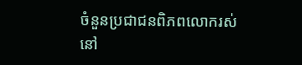ចំនួនប្រជាជនពិភពលោករស់នៅ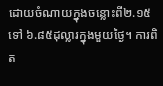ដោយចំណាយក្នុងចន្លោះពី២.១៥ ទៅ ៦.៨៥ដុល្លារក្នុងមួយថ្ងៃ។ ការពិត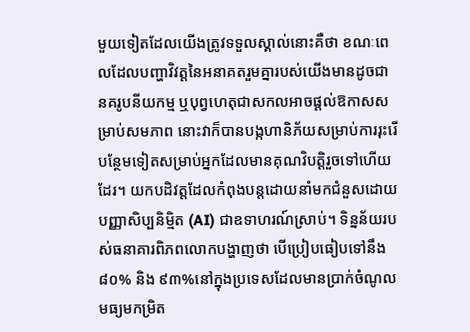មួយទៀតដែលយើងត្រូវទទួលស្គាល់នោះគឺថា ខណៈពេលដែលបញ្ហាវិវត្តនៃអនាគតរួមគ្នារបស់យើងមានដូចជា នគរូបនីយកម្ម ឬបុព្វហេតុជាសកលអាចផ្តល់ឱកាសសម្រាប់សមភាព នោះវាក៏បានបង្កហានិភ័យសម្រាប់ការរុះរើបន្ថែមទៀតសម្រាប់អ្នកដែលមានគុណវិបត្តិរួចទៅហើយដែរ។ យកបដិវត្តដែលកំពុងបន្តដោយនាំមកជំនួសដោយបញ្ញាសិប្បនិម្មិត (AI) ជាឧទាហរណ៍ស្រាប់។ ទិន្នន័យរបស់ធនាគារពិភពលោកបង្ហាញថា បើប្រៀបធៀបទៅនឹង៨០% និង ៩៣%នៅក្នុងប្រទេសដែលមានប្រាក់ចំណូលមធ្យមកម្រិត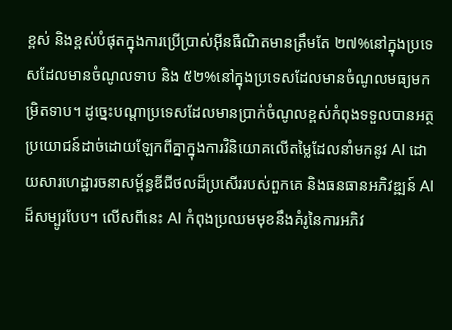ខ្ពស់ និងខ្ពស់បំផុតក្នុងការប្រើប្រាស់អ៊ីនធឺណិតមានត្រឹមតែ ២៧%នៅក្នុងប្រទេសដែលមានចំណូលទាប និង ៥២%នៅក្នុងប្រទេសដែលមានចំណូលមធ្យមកម្រិតទាប។ ដូច្នេះបណ្តាប្រទេសដែលមានប្រាក់ចំណូលខ្ពស់កំពុងទទួលបានអត្ថប្រយោជន៍ដាច់ដោយឡែកពីគ្នាក្នុងការវិនិយោគលើតម្លៃដែលនាំមកនូវ AI ដោយសារហេដ្ឋារចនាសម្ព័ន្ធឌីជីថលដ៏ប្រសើររបស់ពួកគេ និងធនធានអភិវឌ្ឍន៍ AI ដ៏សម្បូរបែប។ លើសពីនេះ AI កំពុងប្រឈមមុខនឹងគំរូនៃការអភិវ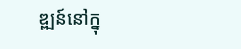ឌ្ឍន៍នៅក្នុ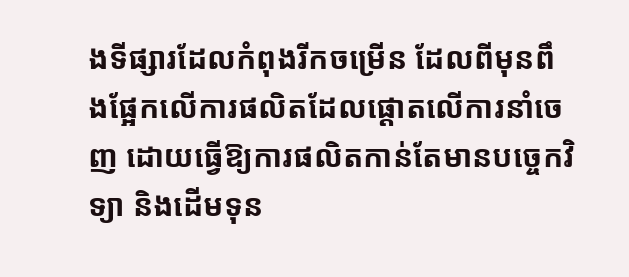ងទីផ្សារដែលកំពុងរីកចម្រើន ដែលពីមុនពឹងផ្អែកលើការផលិតដែលផ្តោតលើការនាំចេញ ដោយធ្វើឱ្យការផលិតកាន់តែមានបច្ចេកវិទ្យា និងដើមទុន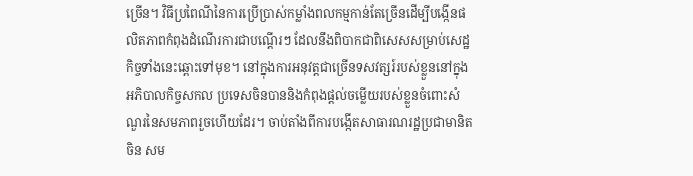ច្រើន។ វិធីប្រពៃណីនៃការប្រើប្រាស់កម្លាំងពលកម្មកាន់តែច្រើនដើម្បីបង្កើនផលិតភាពកំពុងដំណើរការជាបណ្តើរៗ ដែលនឹងពិបាកជាពិសេសសម្រាប់សេដ្ឋកិច្ចទាំងនេះឆ្ពោះទៅមុខ។ នៅក្នុងការអនុវត្តជាច្រើនទសវត្សរ៍របស់ខ្លួននៅក្នុងអភិបាលកិច្ចសកល ប្រទេសចិនបាននិងកំពុងផ្តល់ចម្លើយរបស់ខ្លួនចំពោះសំណួរនៃសមភាពរួចហើយដែរ។ ចាប់តាំងពីការបង្កើតសាធារណរដ្ឋប្រជាមានិតចិន សម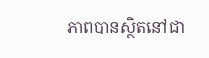ភាពបានស្ថិតនៅជា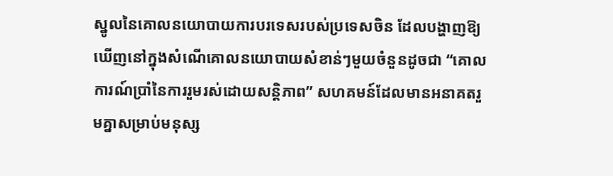ស្នូលនៃគោលនយោបាយការបរទេសរបស់ប្រទេសចិន ដែលបង្ហាញឱ្យឃើញនៅក្នុងសំណើគោលនយោបាយសំខាន់ៗមួយចំនួនដូចជា “គោលការណ៍ប្រាំនៃការរួមរស់ដោយសន្តិភាព” សហគមន៍ដែលមានអនាគតរួមគ្នាសម្រាប់មនុស្ស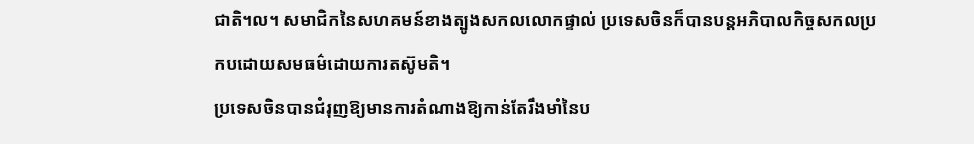ជាតិ។ល។ សមាជិកនៃសហគមន៍ខាងត្បូងសកលលោកផ្ទាល់ ប្រទេសចិនក៏បានបន្តអភិបាលកិច្ចសកលប្រកបដោយសមធម៌ដោយការតស៊ូមតិ។
ប្រទេសចិនបានជំរុញឱ្យមានការតំណាងឱ្យកាន់តែរឹងមាំនៃប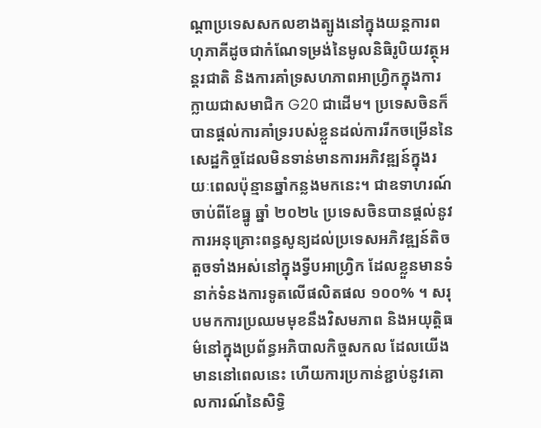ណ្តាប្រទេសសកលខាងត្បូងនៅក្នុងយន្តការពហុភាគីដូចជាកំណែទម្រង់នៃមូលនិធិរូបិយវត្ថុអន្តរជាតិ និងការគាំទ្រសហភាពអាហ្រ្វិកក្នុងការក្លាយជាសមាជិក G20 ជាដើម។ ប្រទេសចិនក៏បានផ្តល់ការគាំទ្ររបស់ខ្លួនដល់ការរីកចម្រើននៃសេដ្ឋកិច្ចដែលមិនទាន់មានការអភិវឌ្ឍន៍ក្នុងរយៈពេលប៉ុន្មានឆ្នាំកន្លងមកនេះ។ ជាឧទាហរណ៍ ចាប់ពីខែធ្នូ ឆ្នាំ ២០២៤ ប្រទេសចិនបានផ្តល់នូវការអនុគ្រោះពន្ធសូន្យដល់ប្រទេសអភិវឌ្ឍន៍តិចតួចទាំងអស់នៅក្នុងទ្វីបអាហ្រ្វិក ដែលខ្លួនមានទំនាក់ទំនងការទូតលើផលិតផល ១០០% ។ សរុបមកការប្រឈមមុខនឹងវិសមភាព និងអយុត្តិធម៌នៅក្នុងប្រព័ន្ធអភិបាលកិច្ចសកល ដែលយើងមាននៅពេលនេះ ហើយការប្រកាន់ខ្ជាប់នូវគោលការណ៍នៃសិទ្ធិ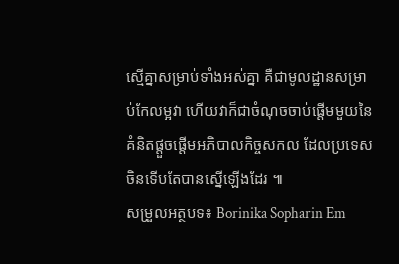ស្មើគ្នាសម្រាប់ទាំងអស់គ្នា គឺជាមូលដ្ឋានសម្រាប់កែលម្អវា ហើយវាក៏ជាចំណុចចាប់ផ្តើមមួយនៃគំនិតផ្តួចផ្តើមអភិបាលកិច្ចសកល ដែលប្រទេសចិនទើបតែបានស្នើឡើងដែរ ៕
សម្រួលអត្ថបទ៖ Borinika Sopharin Em